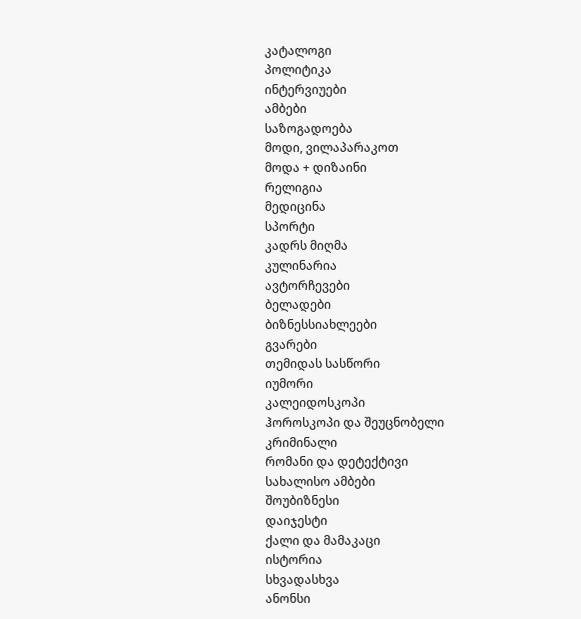კატალოგი
პოლიტიკა
ინტერვიუები
ამბები
საზოგადოება
მოდი, ვილაპარაკოთ
მოდა + დიზაინი
რელიგია
მედიცინა
სპორტი
კადრს მიღმა
კულინარია
ავტორჩევები
ბელადები
ბიზნესსიახლეები
გვარები
თემიდას სასწორი
იუმორი
კალეიდოსკოპი
ჰოროსკოპი და შეუცნობელი
კრიმინალი
რომანი და დეტექტივი
სახალისო ამბები
შოუბიზნესი
დაიჯესტი
ქალი და მამაკაცი
ისტორია
სხვადასხვა
ანონსი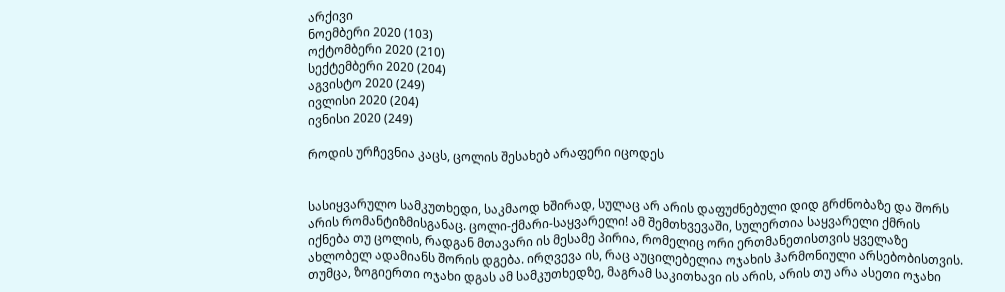არქივი
ნოემბერი 2020 (103)
ოქტომბერი 2020 (210)
სექტემბერი 2020 (204)
აგვისტო 2020 (249)
ივლისი 2020 (204)
ივნისი 2020 (249)

როდის ურჩევნია კაცს, ცოლის შესახებ არაფერი იცოდეს


სასიყვარულო სამკუთხედი, საკმაოდ ხშირად, სულაც არ არის დაფუძნებული დიდ გრძნობაზე და შორს არის რომანტიზმისგანაც. ცოლი-ქმარი-საყვარელი! ამ შემთხვევაში, სულერთია საყვარელი ქმრის იქნება თუ ცოლის, რადგან მთავარი ის მესამე პირია, რომელიც ორი ერთმანეთისთვის ყველაზე ახლობელ ადამიანს შორის დგება. ირღვევა ის, რაც აუცილებელია ოჯახის ჰარმონიული არსებობისთვის. თუმცა, ზოგიერთი ოჯახი დგას ამ სამკუთხედზე, მაგრამ საკითხავი ის არის, არის თუ არა ასეთი ოჯახი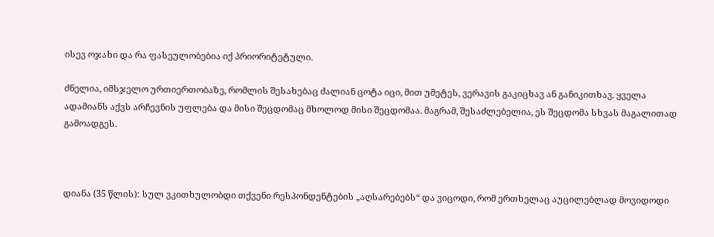ისევ ოჯახი და რა ფასეულობებია იქ პრიორიტეტული.

ძნელია, იმსჯელო ურთიერთობაზე, რომლის შესახებაც ძალიან ცოტა იცი, მით უმეტეს, ვერავის გაკიცხავ ან განიკითხავ. ყველა ადამიანს აქვს არჩევნის უფლება და მისი შეცდომაც მხოლოდ მისი შეცდომაა. მაგრამ, შესაძლებელია, ეს შეცდომა სხვას მაგალითად გამოადგეს.



დიანა (35 წლის): სულ ვკითხულობდი თქვენი რესპონდენტების „აღსარებებს“ და ვიცოდი, რომ ერთხელაც აუცილებლად მოვიდოდი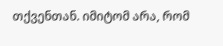თქვენთან. იმიტომ არა, რომ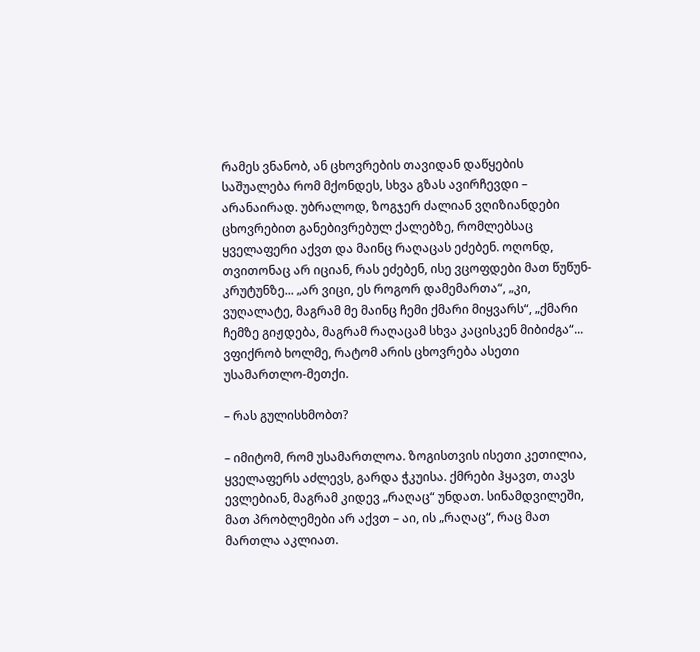რამეს ვნანობ, ან ცხოვრების თავიდან დაწყების საშუალება რომ მქონდეს, სხვა გზას ავირჩევდი – არანაირად. უბრალოდ, ზოგჯერ ძალიან ვღიზიანდები ცხოვრებით განებივრებულ ქალებზე, რომლებსაც ყველაფერი აქვთ და მაინც რაღაცას ეძებენ. ოღონდ, თვითონაც არ იციან, რას ეძებენ, ისე ვცოფდები მათ წუწუნ-კრუტუნზე... „არ ვიცი, ეს როგორ დამემართა“, „კი, ვუღალატე, მაგრამ მე მაინც ჩემი ქმარი მიყვარს“, „ქმარი ჩემზე გიჟდება, მაგრამ რაღაცამ სხვა კაცისკენ მიბიძგა“... ვფიქრობ ხოლმე, რატომ არის ცხოვრება ასეთი უსამართლო-მეთქი.

– რას გულისხმობთ?

– იმიტომ, რომ უსამართლოა. ზოგისთვის ისეთი კეთილია, ყველაფერს აძლევს, გარდა ჭკუისა. ქმრები ჰყავთ, თავს ევლებიან, მაგრამ კიდევ „რაღაც“ უნდათ. სინამდვილეში, მათ პრობლემები არ აქვთ – აი, ის „რაღაც“, რაც მათ მართლა აკლიათ.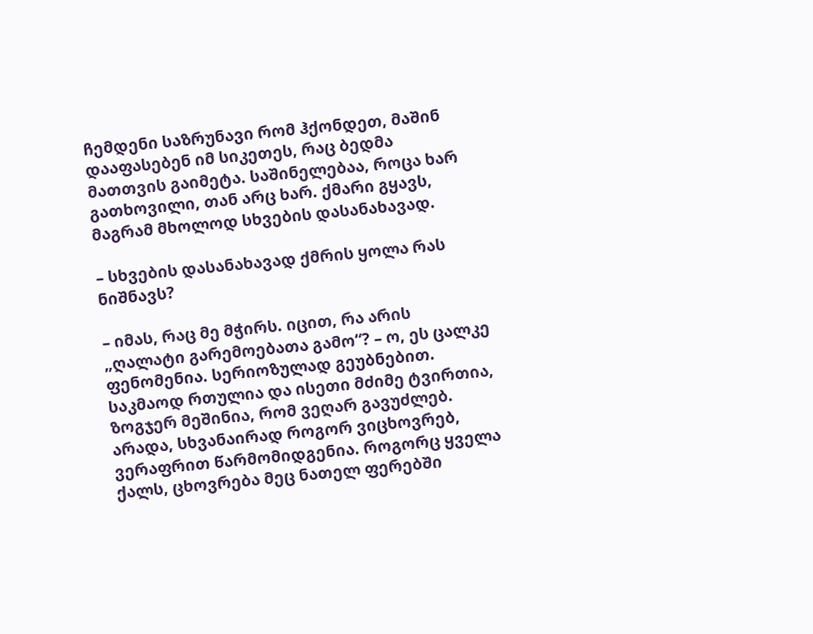ჩემდენი საზრუნავი რომ ჰქონდეთ, მაშინ დააფასებენ იმ სიკეთეს, რაც ბედმა მათთვის გაიმეტა. საშინელებაა, როცა ხარ გათხოვილი, თან არც ხარ. ქმარი გყავს, მაგრამ მხოლოდ სხვების დასანახავად.

– სხვების დასანახავად ქმრის ყოლა რას ნიშნავს?

– იმას, რაც მე მჭირს. იცით, რა არის „ღალატი გარემოებათა გამო“? – ო, ეს ცალკე ფენომენია. სერიოზულად გეუბნებით. საკმაოდ რთულია და ისეთი მძიმე ტვირთია, ზოგჯერ მეშინია, რომ ვეღარ გავუძლებ. არადა, სხვანაირად როგორ ვიცხოვრებ, ვერაფრით წარმომიდგენია. როგორც ყველა ქალს, ცხოვრება მეც ნათელ ფერებში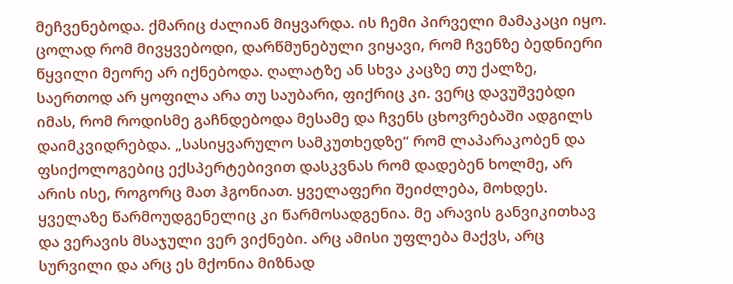მეჩვენებოდა. ქმარიც ძალიან მიყვარდა. ის ჩემი პირველი მამაკაცი იყო. ცოლად რომ მივყვებოდი, დარწმუნებული ვიყავი, რომ ჩვენზე ბედნიერი წყვილი მეორე არ იქნებოდა. ღალატზე ან სხვა კაცზე თუ ქალზე, საერთოდ არ ყოფილა არა თუ საუბარი, ფიქრიც კი. ვერც დავუშვებდი იმას, რომ როდისმე გაჩნდებოდა მესამე და ჩვენს ცხოვრებაში ადგილს დაიმკვიდრებდა. „სასიყვარულო სამკუთხედზე“ რომ ლაპარაკობენ და ფსიქოლოგებიც ექსპერტებივით დასკვნას რომ დადებენ ხოლმე, არ არის ისე, როგორც მათ ჰგონიათ. ყველაფერი შეიძლება, მოხდეს. ყველაზე წარმოუდგენელიც კი წარმოსადგენია. მე არავის განვიკითხავ და ვერავის მსაჯული ვერ ვიქნები. არც ამისი უფლება მაქვს, არც სურვილი და არც ეს მქონია მიზნად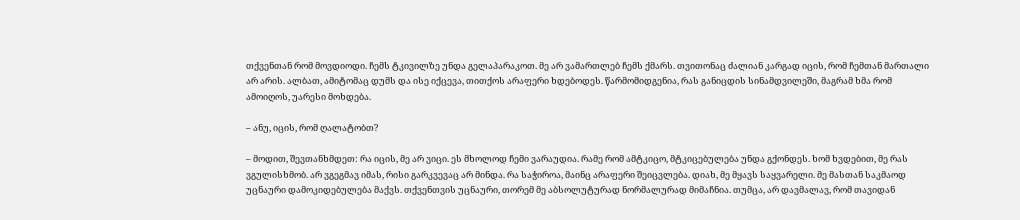თქვენთან რომ მოვდიოდი. ჩემს ტკივილზე უნდა გელაპარაკოთ. მე არ ვამართლებ ჩემს ქმარს. თვითონაც ძალიან კარგად იცის, რომ ჩემთან მართალი არ არის. ალბათ, ამიტომაც დუმს და ისე იქცევა, თითქოს არაფერი ხდებოდეს. წარმომიდგენია, რას განიცდის სინამდვილეში, მაგრამ ხმა რომ ამოიღოს, უარესი მოხდება.

– ანუ, იცის, რომ ღალატობთ?

– მოდით, შევთანხმდეთ: რა იცის, მე არ ვიცი. ეს მხოლოდ ჩემი ვარაუდია. რამე რომ ამტკიცო, მტკიცებულება უნდა გქონდეს. ხომ ხვდებით, მე რას ვგულისხმობ. არ ვგეგმავ იმას, რისი გარკვევაც არ მინდა. რა საჭიროა, მაინც არაფერი შეიცვლება. დიახ, მე მყავს საყვარელი. მე მასთან საკმაოდ უცნაური დამოკიდებულება მაქვს. თქვენთვის უცნაური, თორემ მე აბსოლუტურად ნორმალურად მიმაჩნია. თუმცა, არ დავმალავ, რომ თავიდან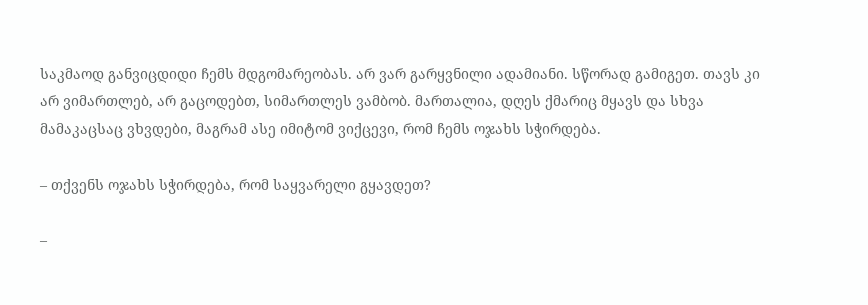საკმაოდ განვიცდიდი ჩემს მდგომარეობას. არ ვარ გარყვნილი ადამიანი. სწორად გამიგეთ. თავს კი არ ვიმართლებ, არ გაცოდებთ, სიმართლეს ვამბობ. მართალია, დღეს ქმარიც მყავს და სხვა მამაკაცსაც ვხვდები, მაგრამ ასე იმიტომ ვიქცევი, რომ ჩემს ოჯახს სჭირდება.

– თქვენს ოჯახს სჭირდება, რომ საყვარელი გყავდეთ?

–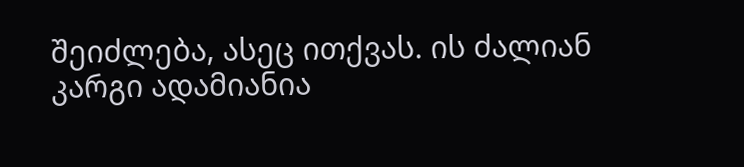შეიძლება, ასეც ითქვას. ის ძალიან კარგი ადამიანია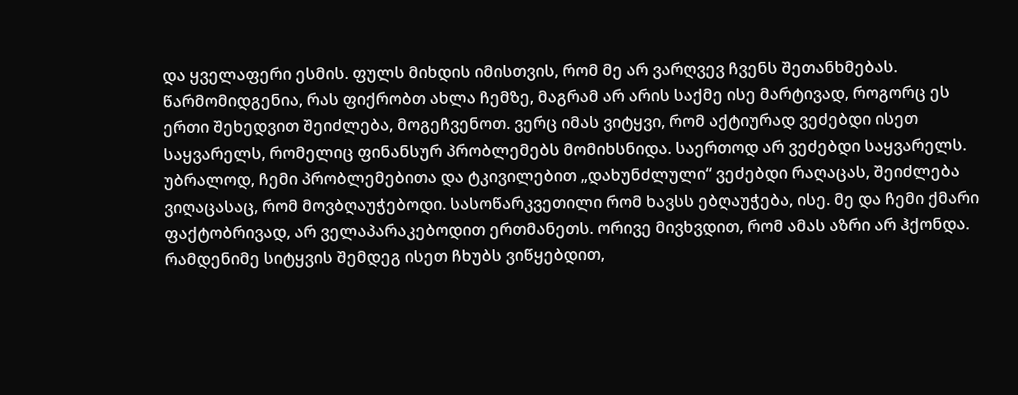და ყველაფერი ესმის. ფულს მიხდის იმისთვის, რომ მე არ ვარღვევ ჩვენს შეთანხმებას. წარმომიდგენია, რას ფიქრობთ ახლა ჩემზე, მაგრამ არ არის საქმე ისე მარტივად, როგორც ეს ერთი შეხედვით შეიძლება, მოგეჩვენოთ. ვერც იმას ვიტყვი, რომ აქტიურად ვეძებდი ისეთ საყვარელს, რომელიც ფინანსურ პრობლემებს მომიხსნიდა. საერთოდ არ ვეძებდი საყვარელს. უბრალოდ, ჩემი პრობლემებითა და ტკივილებით „დახუნძლული“ ვეძებდი რაღაცას, შეიძლება ვიღაცასაც, რომ მოვბღაუჭებოდი. სასოწარკვეთილი რომ ხავსს ებღაუჭება, ისე. მე და ჩემი ქმარი ფაქტობრივად, არ ველაპარაკებოდით ერთმანეთს. ორივე მივხვდით, რომ ამას აზრი არ ჰქონდა. რამდენიმე სიტყვის შემდეგ ისეთ ჩხუბს ვიწყებდით,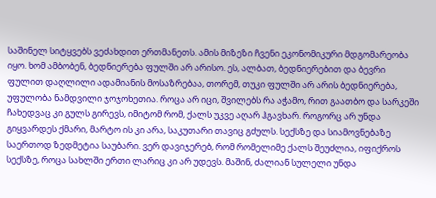საშინელ სიტყვებს ვეძახდით ერთმანეთს. ამის მიზეზი ჩვენი ეკონომიკური მდგომარეობა იყო. ხომ ამბობენ, ბედნიერება ფულში არ არისო. ეს, ალბათ, ბედნიერებით და ბევრი ფულით დაღლილი ადამიანის მოსაზრებაა, თორემ, თუკი ფულში არ არის ბედნიერება, უფულობა ნამდვილი ჯოჯოხეთია. როცა არ იცი, შვილებს რა აჭამო, რით გაათბო და სარკეში ჩახედვაც კი გულს გირევს, იმიტომ რომ, ქალს უკვე აღარ ჰგავხარ. როგორც არ უნდა გიყვარდეს ქმარი, მარტო ის კი არა, საკუთარი თავიც გძულს. სექსზე და სიამოვნებაზე საერთოდ ზედმეტია საუბარი. ვერ დავიჯერებ, რომ რომელიმე ქალს შეუძლია, იფიქროს სექსზე, როცა სახლში ერთი ლარიც კი არ უდევს. მაშინ, ძალიან სულელი უნდა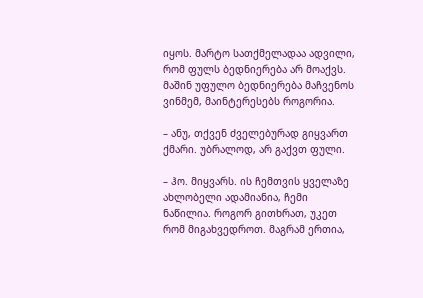იყოს. მარტო სათქმელადაა ადვილი, რომ ფულს ბედნიერება არ მოაქვს. მაშინ უფულო ბედნიერება მაჩვენოს ვინმემ, მაინტერესებს როგორია.

– ანუ, თქვენ ძველებურად გიყვართ ქმარი. უბრალოდ, არ გაქვთ ფული.

– ჰო. მიყვარს. ის ჩემთვის ყველაზე ახლობელი ადამიანია, ჩემი ნაწილია. როგორ გითხრათ, უკეთ რომ მიგახვედროთ. მაგრამ ერთია,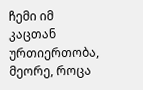ჩემი იმ კაცთან ურთიერთობა, მეორე, როცა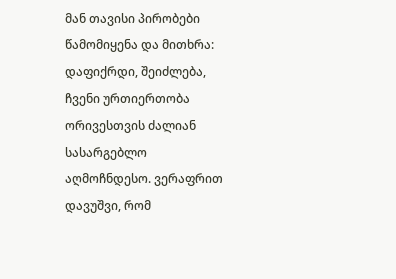მან თავისი პირობები წამომიყენა და მითხრა: დაფიქრდი, შეიძლება, ჩვენი ურთიერთობა ორივესთვის ძალიან სასარგებლო აღმოჩნდესო. ვერაფრით დავუშვი, რომ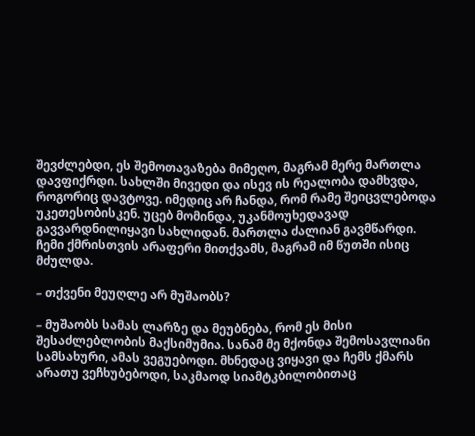შევძლებდი, ეს შემოთავაზება მიმეღო, მაგრამ მერე მართლა დავფიქრდი. სახლში მივედი და ისევ ის რეალობა დამხვდა, როგორიც დავტოვე. იმედიც არ ჩანდა, რომ რამე შეიცვლებოდა უკეთესობისკენ. უცებ მომინდა, უკანმოუხედავად გავვარდნილიყავი სახლიდან. მართლა ძალიან გავმწარდი. ჩემი ქმრისთვის არაფერი მითქვამს, მაგრამ იმ წუთში ისიც მძულდა.

– თქვენი მეუღლე არ მუშაობს?

– მუშაობს სამას ლარზე და მეუბნება, რომ ეს მისი შესაძლებლობის მაქსიმუმია. სანამ მე მქონდა შემოსავლიანი სამსახური, ამას ვეგუებოდი. მხნედაც ვიყავი და ჩემს ქმარს არათუ ვეჩხუბებოდი, საკმაოდ სიამტკბილობითაც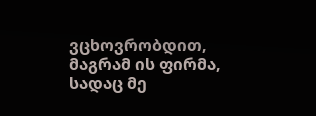ვცხოვრობდით, მაგრამ ის ფირმა, სადაც მე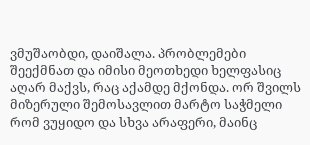ვმუშაობდი, დაიშალა. პრობლემები შეექმნათ და იმისი მეოთხედი ხელფასიც აღარ მაქვს, რაც აქამდე მქონდა. ორ შვილს მიზერული შემოსავლით მარტო საჭმელი რომ ვუყიდო და სხვა არაფერი, მაინც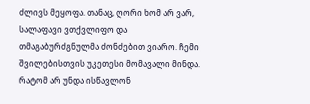ძლივს მეყოფა. თანაც, ღორი ხომ არ ვარ, სალაფავი ვთქვლიფო და თმაგაბურძგნულმა ძონძებით ვიარო. ჩემი შვილებისთვის უკეთესი მომავალი მინდა. რატომ არ უნდა ისწავლონ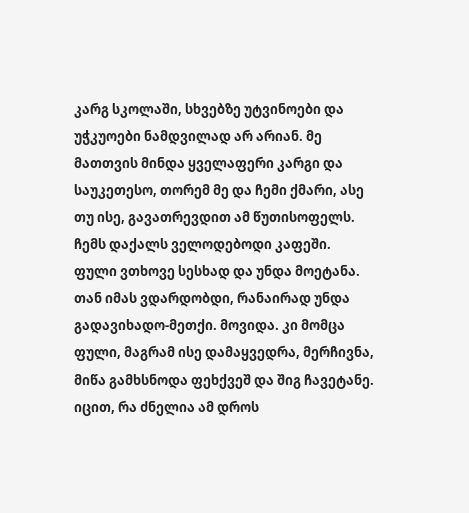კარგ სკოლაში, სხვებზე უტვინოები და უჭკუოები ნამდვილად არ არიან. მე მათთვის მინდა ყველაფერი კარგი და საუკეთესო, თორემ მე და ჩემი ქმარი, ასე თუ ისე, გავათრევდით ამ წუთისოფელს. ჩემს დაქალს ველოდებოდი კაფეში. ფული ვთხოვე სესხად და უნდა მოეტანა. თან იმას ვდარდობდი, რანაირად უნდა გადავიხადო-მეთქი. მოვიდა. კი მომცა ფული, მაგრამ ისე დამაყვედრა, მერჩივნა, მიწა გამხსნოდა ფეხქვეშ და შიგ ჩავეტანე. იცით, რა ძნელია ამ დროს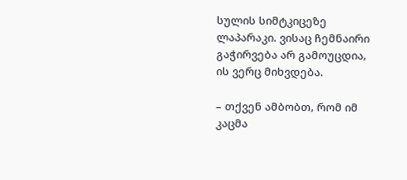სულის სიმტკიცეზე ლაპარაკი. ვისაც ჩემნაირი გაჭირვება არ გამოუცდია, ის ვერც მიხვდება.

– თქვენ ამბობთ, რომ იმ კაცმა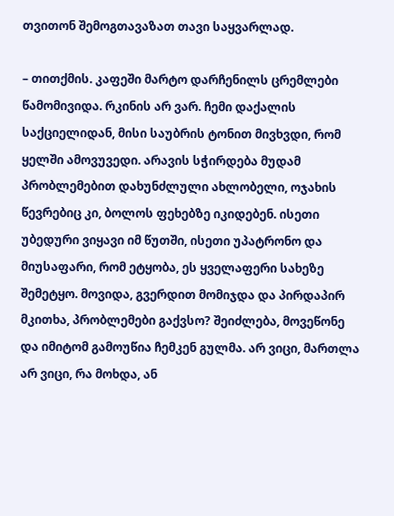თვითონ შემოგთავაზათ თავი საყვარლად.

– თითქმის. კაფეში მარტო დარჩენილს ცრემლები წამომივიდა. რკინის არ ვარ. ჩემი დაქალის საქციელიდან, მისი საუბრის ტონით მივხვდი, რომ ყელში ამოვუვედი. არავის სჭირდება მუდამ პრობლემებით დახუნძლული ახლობელი, ოჯახის წევრებიც კი, ბოლოს ფეხებზე იკიდებენ. ისეთი უბედური ვიყავი იმ წუთში, ისეთი უპატრონო და მიუსაფარი, რომ ეტყობა, ეს ყველაფერი სახეზე შემეტყო. მოვიდა, გვერდით მომიჯდა და პირდაპირ მკითხა, პრობლემები გაქვსო? შეიძლება, მოვეწონე და იმიტომ გამოუწია ჩემკენ გულმა. არ ვიცი, მართლა არ ვიცი, რა მოხდა, ან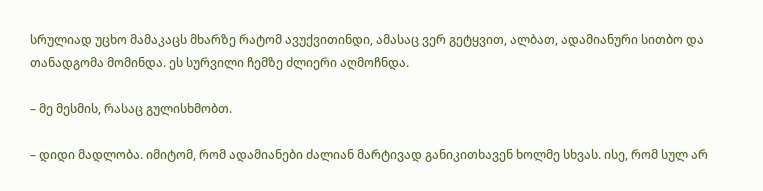სრულიად უცხო მამაკაცს მხარზე რატომ ავუქვითინდი, ამასაც ვერ გეტყვით, ალბათ, ადამიანური სითბო და თანადგომა მომინდა. ეს სურვილი ჩემზე ძლიერი აღმოჩნდა.

– მე მესმის, რასაც გულისხმობთ.

– დიდი მადლობა. იმიტომ, რომ ადამიანები ძალიან მარტივად განიკითხავენ ხოლმე სხვას. ისე, რომ სულ არ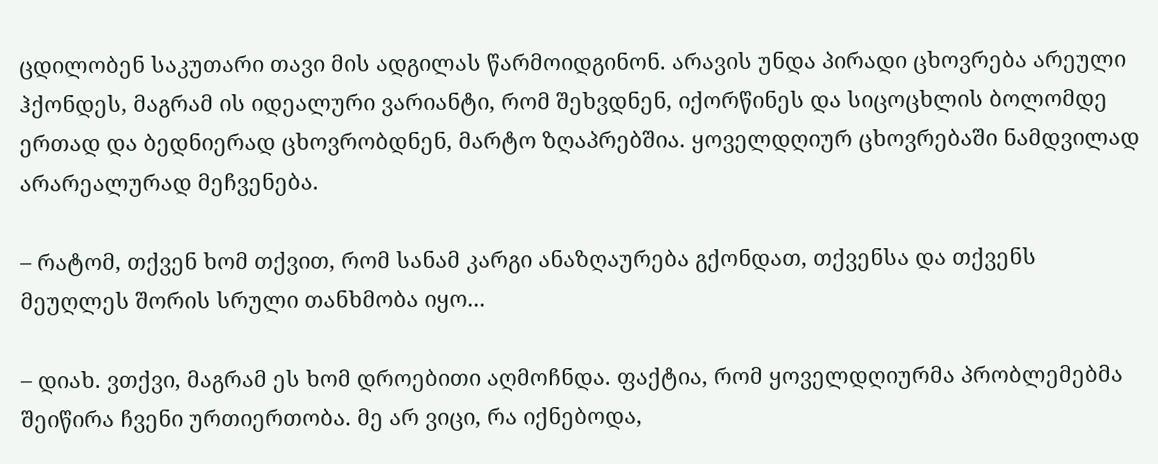ცდილობენ საკუთარი თავი მის ადგილას წარმოიდგინონ. არავის უნდა პირადი ცხოვრება არეული ჰქონდეს, მაგრამ ის იდეალური ვარიანტი, რომ შეხვდნენ, იქორწინეს და სიცოცხლის ბოლომდე ერთად და ბედნიერად ცხოვრობდნენ, მარტო ზღაპრებშია. ყოველდღიურ ცხოვრებაში ნამდვილად არარეალურად მეჩვენება.

– რატომ, თქვენ ხომ თქვით, რომ სანამ კარგი ანაზღაურება გქონდათ, თქვენსა და თქვენს მეუღლეს შორის სრული თანხმობა იყო...

– დიახ. ვთქვი, მაგრამ ეს ხომ დროებითი აღმოჩნდა. ფაქტია, რომ ყოველდღიურმა პრობლემებმა შეიწირა ჩვენი ურთიერთობა. მე არ ვიცი, რა იქნებოდა,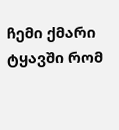ჩემი ქმარი ტყავში რომ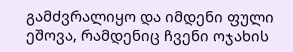გამძვრალიყო და იმდენი ფული ეშოვა, რამდენიც ჩვენი ოჯახის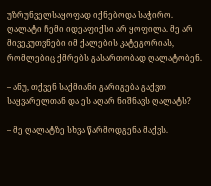უზრუნველსაყოფად იქნებოდა საჭირო. ღალატი ჩემი იდეაფიქსი არ ყოფილა. მე არ მივეკუთვნები იმ ქალების კატეგორიას, რომლებიც ქმრებს გასართობად ღალატობენ.

– ანუ, თქვენ საქმიანი გარიგება გაქვთ საყვარელთან და ეს აღარ ნიშნავს ღალატს?

– მე ღალატზე სხვა წარმოდგენა მაქვს.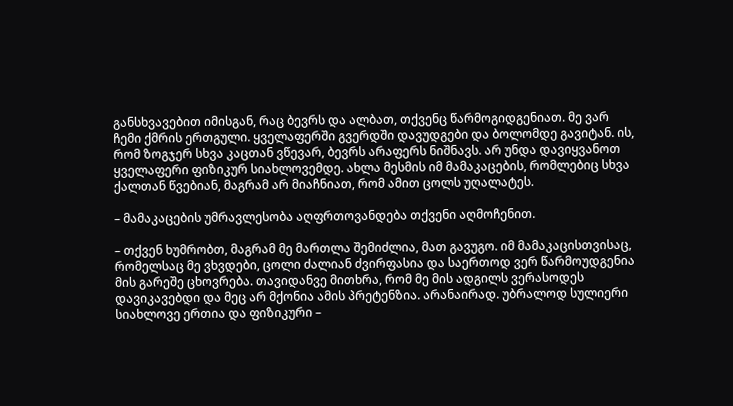განსხვავებით იმისგან, რაც ბევრს და ალბათ, თქვენც წარმოგიდგენიათ. მე ვარ ჩემი ქმრის ერთგული. ყველაფერში გვერდში დავუდგები და ბოლომდე გავიტან. ის, რომ ზოგჯერ სხვა კაცთან ვწევარ, ბევრს არაფერს ნიშნავს. არ უნდა დავიყვანოთ ყველაფერი ფიზიკურ სიახლოვემდე. ახლა მესმის იმ მამაკაცების, რომლებიც სხვა ქალთან წვებიან, მაგრამ არ მიაჩნიათ, რომ ამით ცოლს უღალატეს.

– მამაკაცების უმრავლესობა აღფრთოვანდება თქვენი აღმოჩენით.

– თქვენ ხუმრობთ, მაგრამ მე მართლა შემიძლია, მათ გავუგო. იმ მამაკაცისთვისაც, რომელსაც მე ვხვდები, ცოლი ძალიან ძვირფასია და საერთოდ ვერ წარმოუდგენია მის გარეშე ცხოვრება. თავიდანვე მითხრა, რომ მე მის ადგილს ვერასოდეს დავიკავებდი და მეც არ მქონია ამის პრეტენზია. არანაირად. უბრალოდ სულიერი სიახლოვე ერთია და ფიზიკური –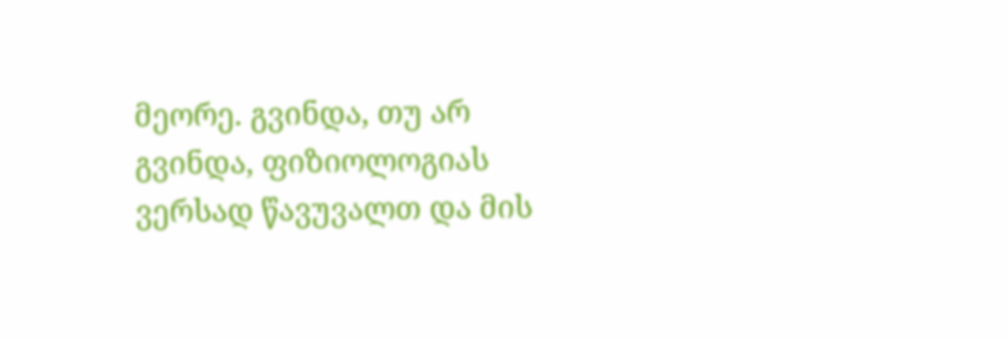მეორე. გვინდა, თუ არ გვინდა, ფიზიოლოგიას ვერსად წავუვალთ და მის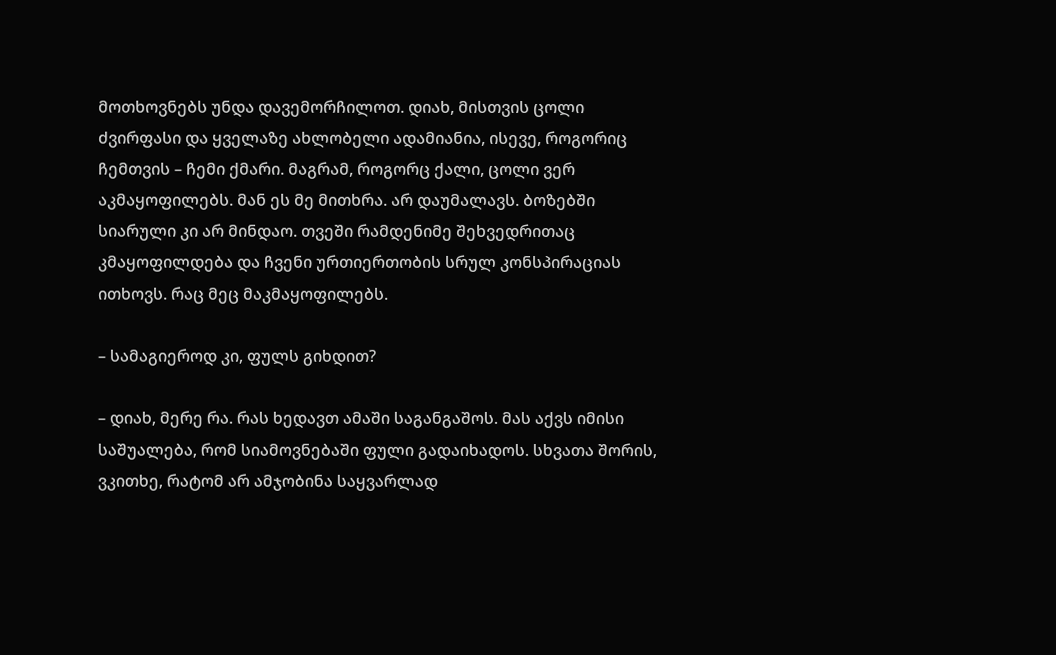მოთხოვნებს უნდა დავემორჩილოთ. დიახ, მისთვის ცოლი ძვირფასი და ყველაზე ახლობელი ადამიანია, ისევე, როგორიც ჩემთვის – ჩემი ქმარი. მაგრამ, როგორც ქალი, ცოლი ვერ აკმაყოფილებს. მან ეს მე მითხრა. არ დაუმალავს. ბოზებში სიარული კი არ მინდაო. თვეში რამდენიმე შეხვედრითაც კმაყოფილდება და ჩვენი ურთიერთობის სრულ კონსპირაციას ითხოვს. რაც მეც მაკმაყოფილებს.

– სამაგიეროდ კი, ფულს გიხდით?

– დიახ, მერე რა. რას ხედავთ ამაში საგანგაშოს. მას აქვს იმისი საშუალება, რომ სიამოვნებაში ფული გადაიხადოს. სხვათა შორის, ვკითხე, რატომ არ ამჯობინა საყვარლად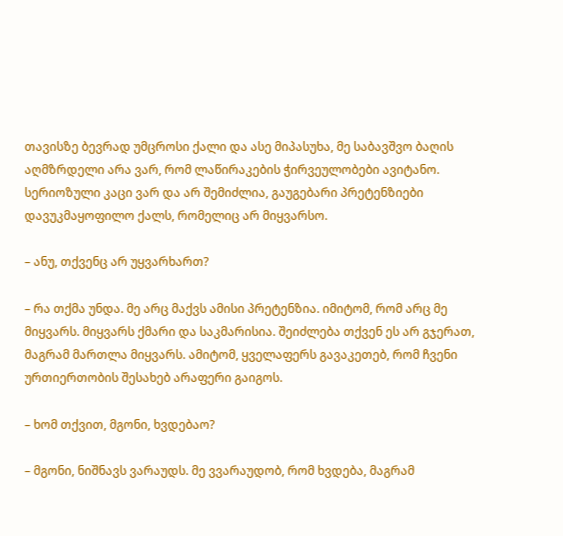თავისზე ბევრად უმცროსი ქალი და ასე მიპასუხა, მე საბავშვო ბაღის აღმზრდელი არა ვარ, რომ ლაწირაკების ჭირვეულობები ავიტანო. სერიოზული კაცი ვარ და არ შემიძლია, გაუგებარი პრეტენზიები დავუკმაყოფილო ქალს, რომელიც არ მიყვარსო.

– ანუ, თქვენც არ უყვარხართ?

– რა თქმა უნდა. მე არც მაქვს ამისი პრეტენზია. იმიტომ, რომ არც მე მიყვარს. მიყვარს ქმარი და საკმარისია. შეიძლება თქვენ ეს არ გჯერათ, მაგრამ მართლა მიყვარს. ამიტომ, ყველაფერს გავაკეთებ, რომ ჩვენი ურთიერთობის შესახებ არაფერი გაიგოს.

– ხომ თქვით, მგონი, ხვდებაო?

– მგონი, ნიშნავს ვარაუდს. მე ვვარაუდობ, რომ ხვდება, მაგრამ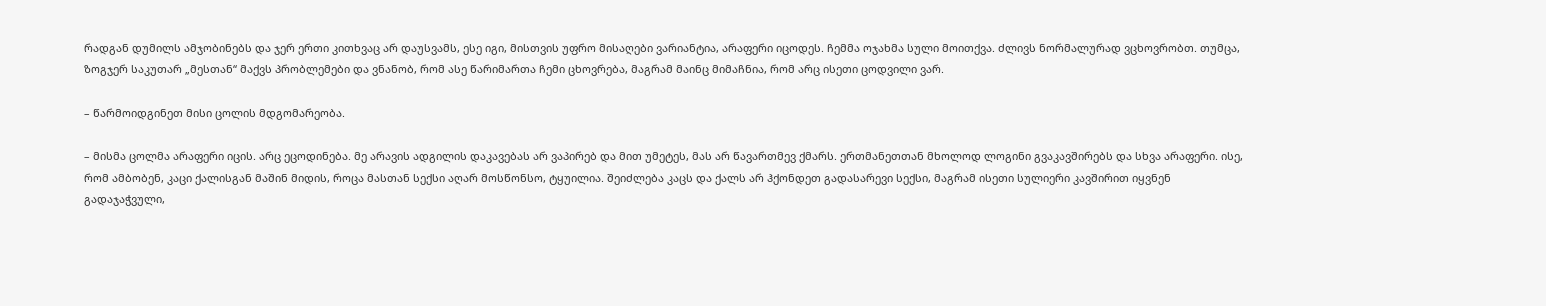რადგან დუმილს ამჯობინებს და ჯერ ერთი კითხვაც არ დაუსვამს, ესე იგი, მისთვის უფრო მისაღები ვარიანტია, არაფერი იცოდეს. ჩემმა ოჯახმა სული მოითქვა. ძლივს ნორმალურად ვცხოვრობთ. თუმცა, ზოგჯერ საკუთარ „მესთან“ მაქვს პრობლემები და ვნანობ, რომ ასე წარიმართა ჩემი ცხოვრება, მაგრამ მაინც მიმაჩნია, რომ არც ისეთი ცოდვილი ვარ.

– წარმოიდგინეთ მისი ცოლის მდგომარეობა.

– მისმა ცოლმა არაფერი იცის. არც ეცოდინება. მე არავის ადგილის დაკავებას არ ვაპირებ და მით უმეტეს, მას არ წავართმევ ქმარს. ერთმანეთთან მხოლოდ ლოგინი გვაკავშირებს და სხვა არაფერი. ისე, რომ ამბობენ, კაცი ქალისგან მაშინ მიდის, როცა მასთან სექსი აღარ მოსწონსო, ტყუილია. შეიძლება კაცს და ქალს არ ჰქონდეთ გადასარევი სექსი, მაგრამ ისეთი სულიერი კავშირით იყვნენ გადაჯაჭვული,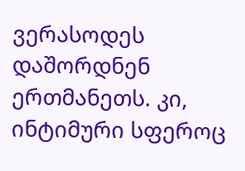ვერასოდეს დაშორდნენ ერთმანეთს. კი, ინტიმური სფეროც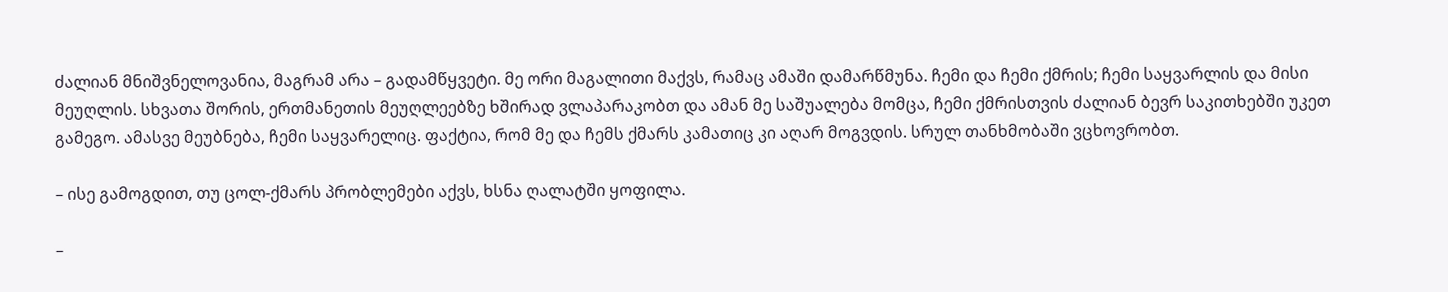ძალიან მნიშვნელოვანია, მაგრამ არა – გადამწყვეტი. მე ორი მაგალითი მაქვს, რამაც ამაში დამარწმუნა. ჩემი და ჩემი ქმრის; ჩემი საყვარლის და მისი მეუღლის. სხვათა შორის, ერთმანეთის მეუღლეებზე ხშირად ვლაპარაკობთ და ამან მე საშუალება მომცა, ჩემი ქმრისთვის ძალიან ბევრ საკითხებში უკეთ გამეგო. ამასვე მეუბნება, ჩემი საყვარელიც. ფაქტია, რომ მე და ჩემს ქმარს კამათიც კი აღარ მოგვდის. სრულ თანხმობაში ვცხოვრობთ.

– ისე გამოგდით, თუ ცოლ-ქმარს პრობლემები აქვს, ხსნა ღალატში ყოფილა.

–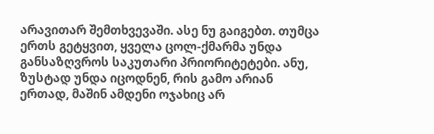არავითარ შემთხვევაში. ასე ნუ გაიგებთ. თუმცა ერთს გეტყვით, ყველა ცოლ-ქმარმა უნდა განსაზღვროს საკუთარი პრიორიტეტები. ანუ, ზუსტად უნდა იცოდნენ, რის გამო არიან ერთად, მაშინ ამდენი ოჯახიც არ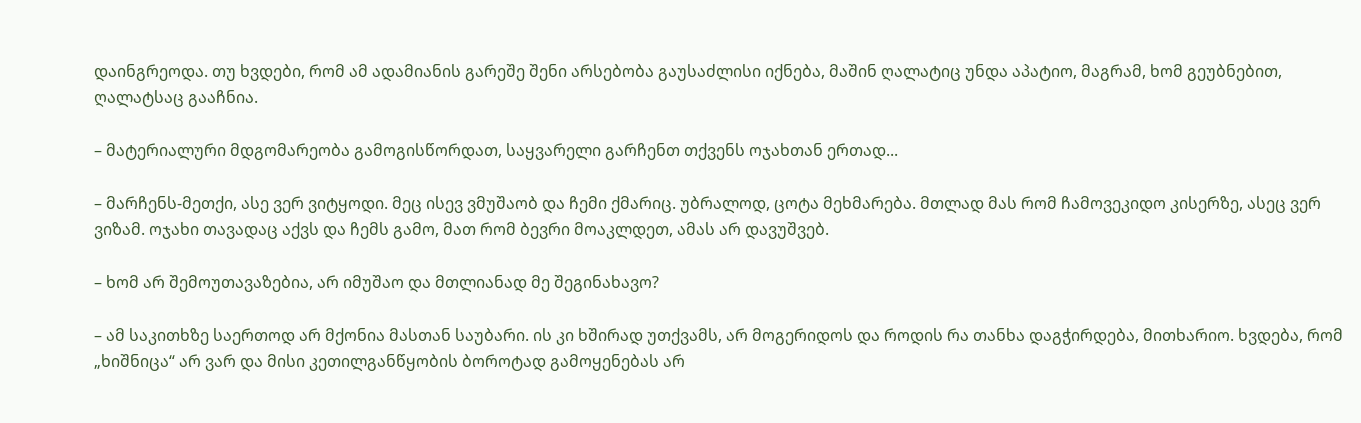დაინგრეოდა. თუ ხვდები, რომ ამ ადამიანის გარეშე შენი არსებობა გაუსაძლისი იქნება, მაშინ ღალატიც უნდა აპატიო, მაგრამ, ხომ გეუბნებით, ღალატსაც გააჩნია.

– მატერიალური მდგომარეობა გამოგისწორდათ, საყვარელი გარჩენთ თქვენს ოჯახთან ერთად...

– მარჩენს-მეთქი, ასე ვერ ვიტყოდი. მეც ისევ ვმუშაობ და ჩემი ქმარიც. უბრალოდ, ცოტა მეხმარება. მთლად მას რომ ჩამოვეკიდო კისერზე, ასეც ვერ ვიზამ. ოჯახი თავადაც აქვს და ჩემს გამო, მათ რომ ბევრი მოაკლდეთ, ამას არ დავუშვებ.

– ხომ არ შემოუთავაზებია, არ იმუშაო და მთლიანად მე შეგინახავო?

– ამ საკითხზე საერთოდ არ მქონია მასთან საუბარი. ის კი ხშირად უთქვამს, არ მოგერიდოს და როდის რა თანხა დაგჭირდება, მითხარიო. ხვდება, რომ „ხიშნიცა“ არ ვარ და მისი კეთილგანწყობის ბოროტად გამოყენებას არ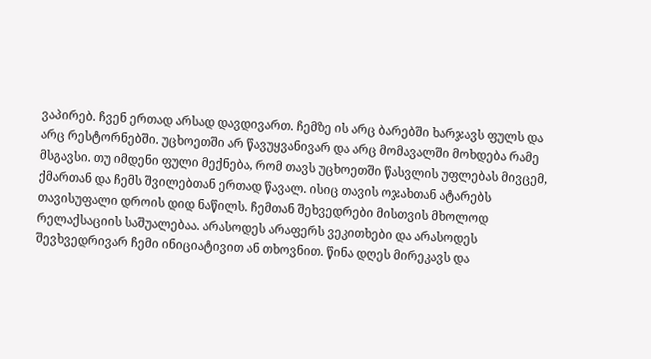ვაპირებ. ჩვენ ერთად არსად დავდივართ. ჩემზე ის არც ბარებში ხარჯავს ფულს და არც რესტორნებში. უცხოეთში არ წავუყვანივარ და არც მომავალში მოხდება რამე მსგავსი. თუ იმდენი ფული მექნება, რომ თავს უცხოეთში წასვლის უფლებას მივცემ, ქმართან და ჩემს შვილებთან ერთად წავალ. ისიც თავის ოჯახთან ატარებს თავისუფალი დროის დიდ ნაწილს. ჩემთან შეხვედრები მისთვის მხოლოდ რელაქსაციის საშუალებაა. არასოდეს არაფერს ვეკითხები და არასოდეს შევხვედრივარ ჩემი ინიციატივით ან თხოვნით. წინა დღეს მირეკავს და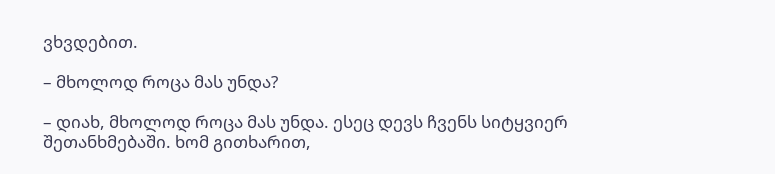ვხვდებით.

– მხოლოდ როცა მას უნდა?

– დიახ, მხოლოდ როცა მას უნდა. ესეც დევს ჩვენს სიტყვიერ შეთანხმებაში. ხომ გითხარით,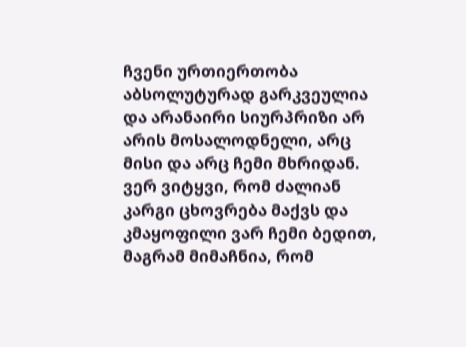ჩვენი ურთიერთობა აბსოლუტურად გარკვეულია და არანაირი სიურპრიზი არ არის მოსალოდნელი, არც მისი და არც ჩემი მხრიდან. ვერ ვიტყვი, რომ ძალიან კარგი ცხოვრება მაქვს და კმაყოფილი ვარ ჩემი ბედით, მაგრამ მიმაჩნია, რომ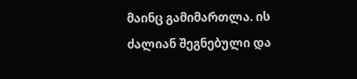მაინც გამიმართლა. ის ძალიან შეგნებული და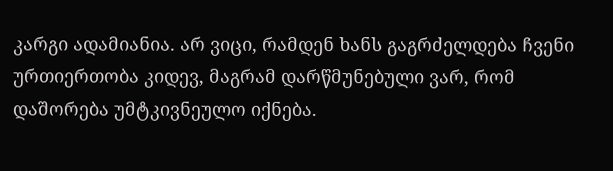კარგი ადამიანია. არ ვიცი, რამდენ ხანს გაგრძელდება ჩვენი ურთიერთობა კიდევ, მაგრამ დარწმუნებული ვარ, რომ დაშორება უმტკივნეულო იქნება.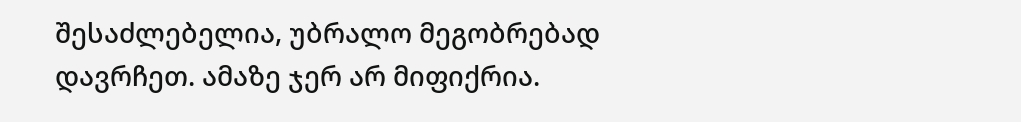შესაძლებელია, უბრალო მეგობრებად დავრჩეთ. ამაზე ჯერ არ მიფიქრია.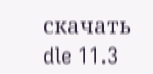скачать dle 11.3